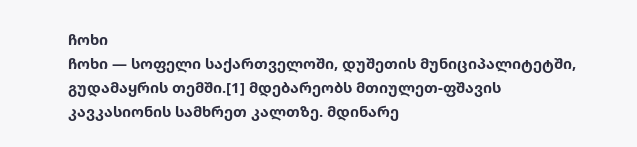ჩოხი
ჩოხი — სოფელი საქართველოში, დუშეთის მუნიციპალიტეტში, გუდამაყრის თემში.[1] მდებარეობს მთიულეთ-ფშავის კავკასიონის სამხრეთ კალთზე. მდინარე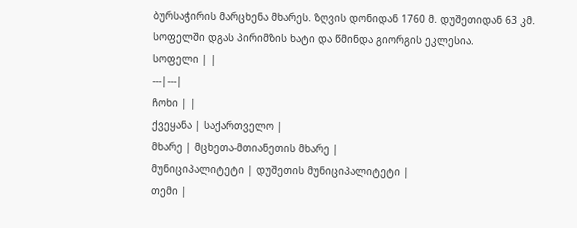ბურსაჭირის მარცხენა მხარეს. ზღვის დონიდან 1760 მ. დუშეთიდან 63 კმ. სოფელში დგას პირიმზის ხატი და წმინდა გიორგის ეკლესია.
სოფელი | |
---|---|
ჩოხი | |
ქვეყანა | საქართველო |
მხარე | მცხეთა-მთიანეთის მხარე |
მუნიციპალიტეტი | დუშეთის მუნიციპალიტეტი |
თემი |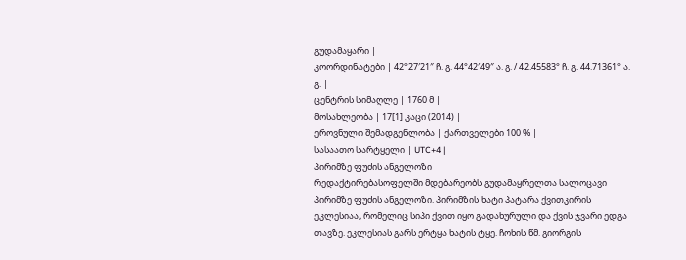გუდამაყარი |
კოორდინატები | 42°27′21″ ჩ. გ. 44°42′49″ ა. გ. / 42.45583° ჩ. გ. 44.71361° ა. გ. |
ცენტრის სიმაღლე | 1760 მ |
მოსახლეობა | 17[1] კაცი (2014) |
ეროვნული შემადგენლობა | ქართველები 100 % |
სასაათო სარტყელი | UTC+4 |
პირიმზე ფუძის ანგელოზი
რედაქტირებასოფელში მდებარეობს გუდამაყრელთა სალოცავი პირიმზე ფუძის ანგელოზი. პირიმზის ხატი პატარა ქვითკირის ეკლესიაა, რომელიც სიპი ქვით იყო გადახურული და ქვის ჯვარი ედგა თავზე. ეკლესიას გარს ერტყა ხატის ტყე. ჩოხის წმ. გიორგის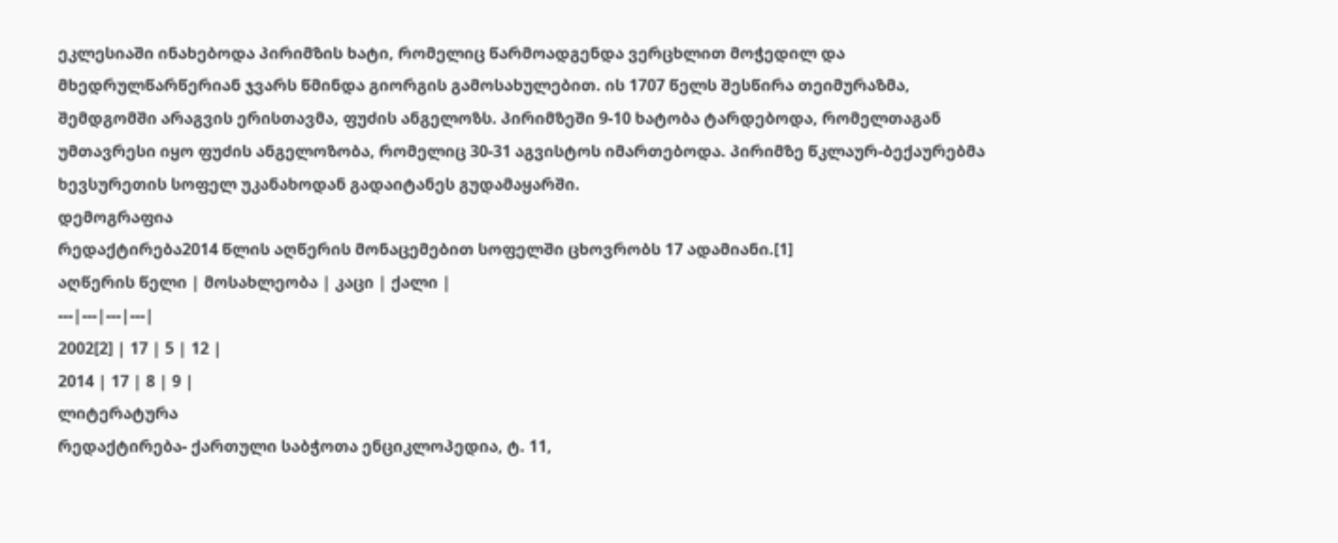ეკლესიაში ინახებოდა პირიმზის ხატი, რომელიც წარმოადგენდა ვერცხლით მოჭედილ და მხედრულწარწერიან ჯვარს წმინდა გიორგის გამოსახულებით. ის 1707 წელს შესწირა თეიმურაზმა, შემდგომში არაგვის ერისთავმა, ფუძის ანგელოზს. პირიმზეში 9-10 ხატობა ტარდებოდა, რომელთაგან უმთავრესი იყო ფუძის ანგელოზობა, რომელიც 30-31 აგვისტოს იმართებოდა. პირიმზე წკლაურ-ბექაურებმა ხევსურეთის სოფელ უკანახოდან გადაიტანეს გუდამაყარში.
დემოგრაფია
რედაქტირება2014 წლის აღწერის მონაცემებით სოფელში ცხოვრობს 17 ადამიანი.[1]
აღწერის წელი | მოსახლეობა | კაცი | ქალი |
---|---|---|---|
2002[2] | 17 | 5 | 12 |
2014 | 17 | 8 | 9 |
ლიტერატურა
რედაქტირება- ქართული საბჭოთა ენციკლოპედია, ტ. 11,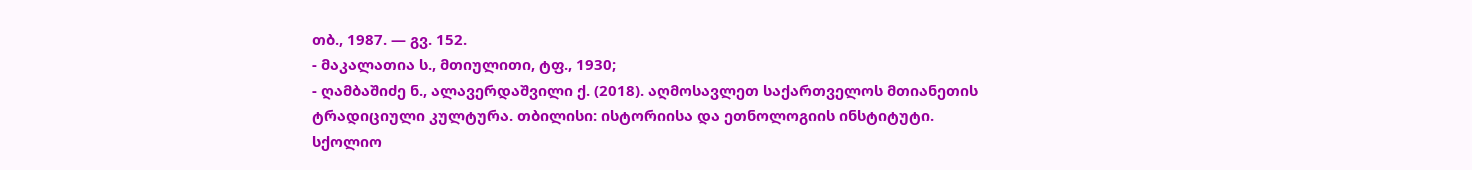თბ., 1987. — გვ. 152.
- მაკალათია ს., მთიულითი, ტფ., 1930;
- ღამბაშიძე ნ., ალავერდაშვილი ქ. (2018). აღმოსავლეთ საქართველოს მთიანეთის ტრადიციული კულტურა. თბილისი: ისტორიისა და ეთნოლოგიის ინსტიტუტი.
სქოლიო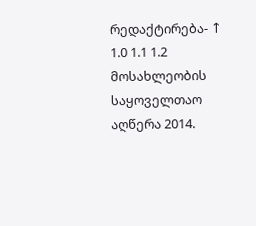რედაქტირება- ↑ 1.0 1.1 1.2 მოსახლეობის საყოველთაო აღწერა 2014.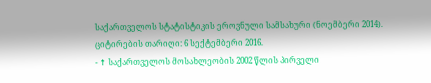საქართველოს სტატისტიკის ეროვნული სამსახური (ნოემბერი 2014). ციტირების თარიღი: 6 სექტემბერი 2016.
- ↑ საქართველოს მოსახლეობის 2002 წლის პირველი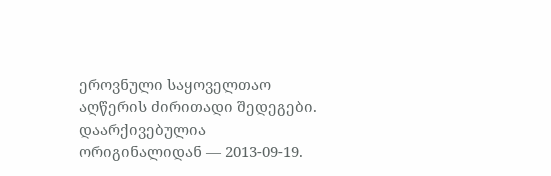ეროვნული საყოველთაო აღწერის ძირითადი შედეგები. დაარქივებულია ორიგინალიდან — 2013-09-19.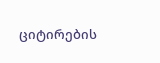ციტირების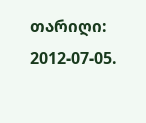თარიღი: 2012-07-05.